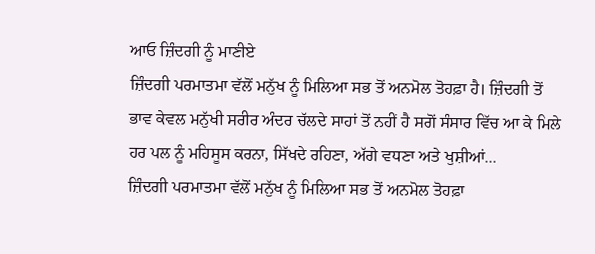ਆਓ ਜ਼ਿੰਦਗੀ ਨੂੰ ਮਾਣੀਏ
ਜ਼ਿੰਦਗੀ ਪਰਮਾਤਮਾ ਵੱਲੋਂ ਮਨੁੱਖ ਨੂੰ ਮਿਲਿਆ ਸਭ ਤੋਂ ਅਨਮੋਲ ਤੋਹਫ਼ਾ ਹੈ। ਜ਼ਿੰਦਗੀ ਤੋਂ ਭਾਵ ਕੇਵਲ ਮਨੁੱਖੀ ਸਰੀਰ ਅੰਦਰ ਚੱਲਦੇ ਸਾਹਾਂ ਤੋਂ ਨਹੀਂ ਹੈ ਸਗੋਂ ਸੰਸਾਰ ਵਿੱਚ ਆ ਕੇ ਮਿਲੇ ਹਰ ਪਲ ਨੂੰ ਮਹਿਸੂਸ ਕਰਨਾ, ਸਿੱਖਦੇ ਰਹਿਣਾ, ਅੱਗੇ ਵਧਣਾ ਅਤੇ ਖੁਸ਼ੀਆਂ...
ਜ਼ਿੰਦਗੀ ਪਰਮਾਤਮਾ ਵੱਲੋਂ ਮਨੁੱਖ ਨੂੰ ਮਿਲਿਆ ਸਭ ਤੋਂ ਅਨਮੋਲ ਤੋਹਫ਼ਾ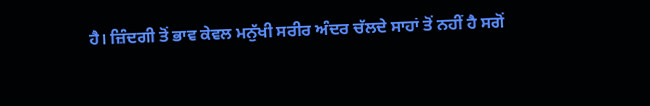ਹੈ। ਜ਼ਿੰਦਗੀ ਤੋਂ ਭਾਵ ਕੇਵਲ ਮਨੁੱਖੀ ਸਰੀਰ ਅੰਦਰ ਚੱਲਦੇ ਸਾਹਾਂ ਤੋਂ ਨਹੀਂ ਹੈ ਸਗੋਂ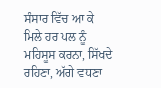ਸੰਸਾਰ ਵਿੱਚ ਆ ਕੇ ਮਿਲੇ ਹਰ ਪਲ ਨੂੰ ਮਹਿਸੂਸ ਕਰਨਾ, ਸਿੱਖਦੇ ਰਹਿਣਾ, ਅੱਗੇ ਵਧਣਾ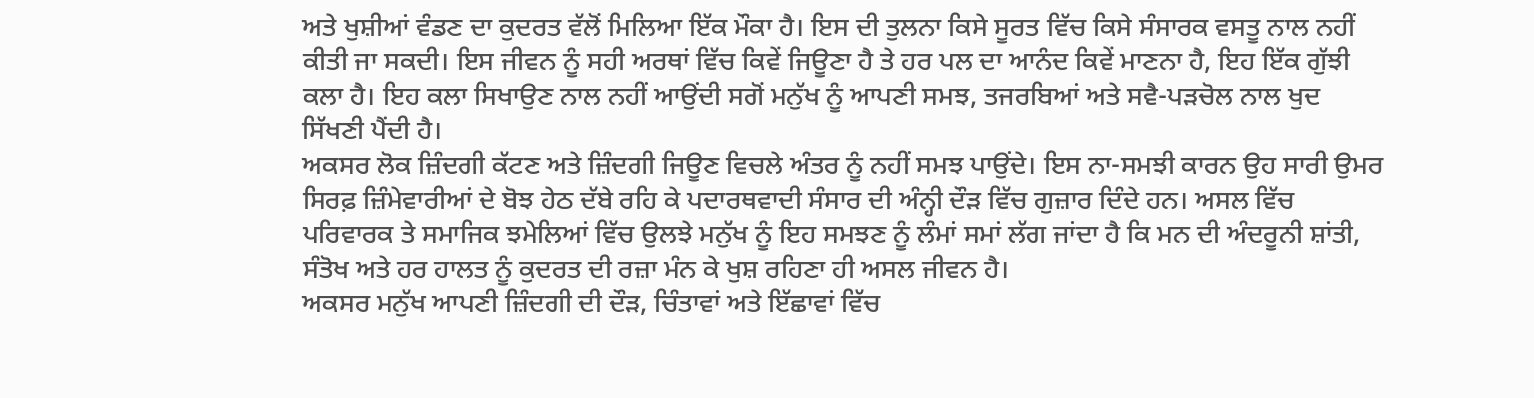ਅਤੇ ਖੁਸ਼ੀਆਂ ਵੰਡਣ ਦਾ ਕੁਦਰਤ ਵੱਲੋਂ ਮਿਲਿਆ ਇੱਕ ਮੌਕਾ ਹੈ। ਇਸ ਦੀ ਤੁਲਨਾ ਕਿਸੇ ਸੂਰਤ ਵਿੱਚ ਕਿਸੇ ਸੰਸਾਰਕ ਵਸਤੂ ਨਾਲ ਨਹੀਂ ਕੀਤੀ ਜਾ ਸਕਦੀ। ਇਸ ਜੀਵਨ ਨੂੰ ਸਹੀ ਅਰਥਾਂ ਵਿੱਚ ਕਿਵੇਂ ਜਿਊਣਾ ਹੈ ਤੇ ਹਰ ਪਲ ਦਾ ਆਨੰਦ ਕਿਵੇਂ ਮਾਣਨਾ ਹੈ, ਇਹ ਇੱਕ ਗੁੱਝੀ ਕਲਾ ਹੈ। ਇਹ ਕਲਾ ਸਿਖਾਉਣ ਨਾਲ ਨਹੀਂ ਆਉਂਦੀ ਸਗੋਂ ਮਨੁੱਖ ਨੂੰ ਆਪਣੀ ਸਮਝ, ਤਜਰਬਿਆਂ ਅਤੇ ਸਵੈ-ਪੜਚੋਲ ਨਾਲ ਖੁਦ ਸਿੱਖਣੀ ਪੈਂਦੀ ਹੈ।
ਅਕਸਰ ਲੋਕ ਜ਼ਿੰਦਗੀ ਕੱਟਣ ਅਤੇ ਜ਼ਿੰਦਗੀ ਜਿਊਣ ਵਿਚਲੇ ਅੰਤਰ ਨੂੰ ਨਹੀਂ ਸਮਝ ਪਾਉਂਦੇ। ਇਸ ਨਾ-ਸਮਝੀ ਕਾਰਨ ਉਹ ਸਾਰੀ ਉਮਰ ਸਿਰਫ਼ ਜ਼ਿੰਮੇਵਾਰੀਆਂ ਦੇ ਬੋਝ ਹੇਠ ਦੱਬੇ ਰਹਿ ਕੇ ਪਦਾਰਥਵਾਦੀ ਸੰਸਾਰ ਦੀ ਅੰਨ੍ਹੀ ਦੌੜ ਵਿੱਚ ਗੁਜ਼ਾਰ ਦਿੰਦੇ ਹਨ। ਅਸਲ ਵਿੱਚ ਪਰਿਵਾਰਕ ਤੇ ਸਮਾਜਿਕ ਝਮੇਲਿਆਂ ਵਿੱਚ ਉਲਝੇ ਮਨੁੱਖ ਨੂੰ ਇਹ ਸਮਝਣ ਨੂੰ ਲੰਮਾਂ ਸਮਾਂ ਲੱਗ ਜਾਂਦਾ ਹੈ ਕਿ ਮਨ ਦੀ ਅੰਦਰੂਨੀ ਸ਼ਾਂਤੀ, ਸੰਤੋਖ ਅਤੇ ਹਰ ਹਾਲਤ ਨੂੰ ਕੁਦਰਤ ਦੀ ਰਜ਼ਾ ਮੰਨ ਕੇ ਖੁਸ਼ ਰਹਿਣਾ ਹੀ ਅਸਲ ਜੀਵਨ ਹੈ।
ਅਕਸਰ ਮਨੁੱਖ ਆਪਣੀ ਜ਼ਿੰਦਗੀ ਦੀ ਦੌੜ, ਚਿੰਤਾਵਾਂ ਅਤੇ ਇੱਛਾਵਾਂ ਵਿੱਚ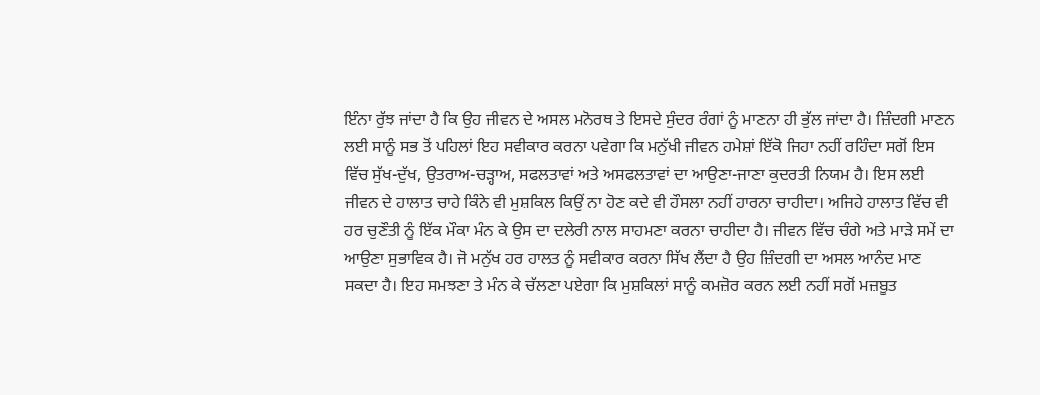ਇੰਨਾ ਰੁੱਝ ਜਾਂਦਾ ਹੈ ਕਿ ਉਹ ਜੀਵਨ ਦੇ ਅਸਲ ਮਨੋਰਥ ਤੇ ਇਸਦੇ ਸੁੰਦਰ ਰੰਗਾਂ ਨੂੰ ਮਾਣਨਾ ਹੀ ਭੁੱਲ ਜਾਂਦਾ ਹੈ। ਜ਼ਿੰਦਗੀ ਮਾਣਨ ਲਈ ਸਾਨੂੰ ਸਭ ਤੋਂ ਪਹਿਲਾਂ ਇਹ ਸਵੀਕਾਰ ਕਰਨਾ ਪਵੇਗਾ ਕਿ ਮਨੁੱਖੀ ਜੀਵਨ ਹਮੇਸ਼ਾਂ ਇੱਕੋ ਜਿਹਾ ਨਹੀਂ ਰਹਿੰਦਾ ਸਗੋਂ ਇਸ ਵਿੱਚ ਸੁੱਖ-ਦੁੱਖ, ਉਤਰਾਅ-ਚੜ੍ਹਾਅ, ਸਫਲਤਾਵਾਂ ਅਤੇ ਅਸਫਲਤਾਵਾਂ ਦਾ ਆਉਣਾ-ਜਾਣਾ ਕੁਦਰਤੀ ਨਿਯਮ ਹੈ। ਇਸ ਲਈ ਜੀਵਨ ਦੇ ਹਾਲਾਤ ਚਾਹੇ ਕਿੰਨੇ ਵੀ ਮੁਸ਼ਕਿਲ ਕਿਉਂ ਨਾ ਹੋਣ ਕਦੇ ਵੀ ਹੌਸਲਾ ਨਹੀਂ ਹਾਰਨਾ ਚਾਹੀਦਾ। ਅਜਿਹੇ ਹਾਲਾਤ ਵਿੱਚ ਵੀ ਹਰ ਚੁਣੌਤੀ ਨੂੰ ਇੱਕ ਮੌਕਾ ਮੰਨ ਕੇ ਉਸ ਦਾ ਦਲੇਰੀ ਨਾਲ ਸਾਹਮਣਾ ਕਰਨਾ ਚਾਹੀਦਾ ਹੈ। ਜੀਵਨ ਵਿੱਚ ਚੰਗੇ ਅਤੇ ਮਾੜੇ ਸਮੇਂ ਦਾ ਆਉਣਾ ਸੁਭਾਵਿਕ ਹੈ। ਜੋ ਮਨੁੱਖ ਹਰ ਹਾਲਤ ਨੂੰ ਸਵੀਕਾਰ ਕਰਨਾ ਸਿੱਖ ਲੈਂਦਾ ਹੈ ਉਹ ਜ਼ਿੰਦਗੀ ਦਾ ਅਸਲ ਆਨੰਦ ਮਾਣ ਸਕਦਾ ਹੈ। ਇਹ ਸਮਝਣਾ ਤੇ ਮੰਨ ਕੇ ਚੱਲਣਾ ਪਏਗਾ ਕਿ ਮੁਸ਼ਕਿਲਾਂ ਸਾਨੂੰ ਕਮਜ਼ੋਰ ਕਰਨ ਲਈ ਨਹੀਂ ਸਗੋਂ ਮਜ਼ਬੂਤ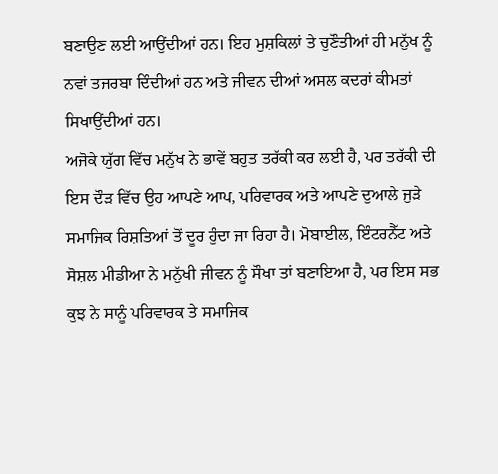ਬਣਾਉਣ ਲਈ ਆਉਂਦੀਆਂ ਹਨ। ਇਹ ਮੁਸ਼ਕਿਲਾਂ ਤੇ ਚੁਣੌਤੀਆਂ ਹੀ ਮਨੁੱਖ ਨੂੰ ਨਵਾਂ ਤਜਰਬਾ ਦਿੰਦੀਆਂ ਹਨ ਅਤੇ ਜੀਵਨ ਦੀਆਂ ਅਸਲ ਕਦਰਾਂ ਕੀਮਤਾਂ ਸਿਖਾਉਂਦੀਆਂ ਹਨ।
ਅਜੋਕੇ ਯੁੱਗ ਵਿੱਚ ਮਨੁੱਖ ਨੇ ਭਾਵੇਂ ਬਹੁਤ ਤਰੱਕੀ ਕਰ ਲਈ ਹੈ, ਪਰ ਤਰੱਕੀ ਦੀ ਇਸ ਦੌੜ ਵਿੱਚ ਉਹ ਆਪਣੇ ਆਪ, ਪਰਿਵਾਰਕ ਅਤੇ ਆਪਣੇ ਦੁਆਲੇ ਜੁੜੇ ਸਮਾਜਿਕ ਰਿਸ਼ਤਿਆਂ ਤੋਂ ਦੂਰ ਹੁੰਦਾ ਜਾ ਰਿਹਾ ਹੈ। ਮੋਬਾਈਲ, ਇੰਟਰਨੈੱਟ ਅਤੇ ਸੋਸ਼ਲ ਮੀਡੀਆ ਨੇ ਮਨੁੱਖੀ ਜੀਵਨ ਨੂੰ ਸੌਖਾ ਤਾਂ ਬਣਾਇਆ ਹੈ, ਪਰ ਇਸ ਸਭ ਕੁਝ ਨੇ ਸਾਨੂੰ ਪਰਿਵਾਰਕ ਤੇ ਸਮਾਜਿਕ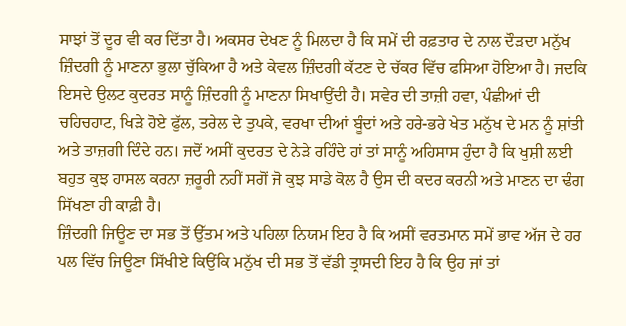ਸਾਝਾਂ ਤੋਂ ਦੂਰ ਵੀ ਕਰ ਦਿੱਤਾ ਹੈ। ਅਕਸਰ ਦੇਖਣ ਨੂੰ ਮਿਲਦਾ ਹੈ ਕਿ ਸਮੇਂ ਦੀ ਰਫ਼ਤਾਰ ਦੇ ਨਾਲ ਦੌੜਦਾ ਮਨੁੱਖ ਜ਼ਿੰਦਗੀ ਨੂੰ ਮਾਣਨਾ ਭੁਲਾ ਚੁੱਕਿਆ ਹੈ ਅਤੇ ਕੇਵਲ ਜ਼ਿੰਦਗੀ ਕੱਟਣ ਦੇ ਚੱਕਰ ਵਿੱਚ ਫਸਿਆ ਹੋਇਆ ਹੈ। ਜਦਕਿ ਇਸਦੇ ਉਲਟ ਕੁਦਰਤ ਸਾਨੂੰ ਜ਼ਿੰਦਗੀ ਨੂੰ ਮਾਣਨਾ ਸਿਖਾਉਂਦੀ ਹੈ। ਸਵੇਰ ਦੀ ਤਾਜ਼ੀ ਹਵਾ, ਪੰਛੀਆਂ ਦੀ ਚਹਿਚਹਾਟ, ਖਿੜੇ ਹੋਏ ਫੁੱਲ, ਤਰੇਲ ਦੇ ਤੁਪਕੇ, ਵਰਖਾ ਦੀਆਂ ਬੂੰਦਾਂ ਅਤੇ ਹਰੇ-ਭਰੇ ਖੇਤ ਮਨੁੱਖ ਦੇ ਮਨ ਨੂੰ ਸ਼ਾਂਤੀ ਅਤੇ ਤਾਜ਼ਗੀ ਦਿੰਦੇ ਹਨ। ਜਦੋਂ ਅਸੀਂ ਕੁਦਰਤ ਦੇ ਨੇੜੇ ਰਹਿੰਦੇ ਹਾਂ ਤਾਂ ਸਾਨੂੰ ਅਹਿਸਾਸ ਹੁੰਦਾ ਹੈ ਕਿ ਖੁਸ਼ੀ ਲਈ ਬਹੁਤ ਕੁਝ ਹਾਸਲ ਕਰਨਾ ਜ਼ਰੂਰੀ ਨਹੀਂ ਸਗੋਂ ਜੋ ਕੁਝ ਸਾਡੇ ਕੋਲ ਹੈ ਉਸ ਦੀ ਕਦਰ ਕਰਨੀ ਅਤੇ ਮਾਣਨ ਦਾ ਢੰਗ ਸਿੱਖਣਾ ਹੀ ਕਾਫ਼ੀ ਹੈ।
ਜ਼ਿੰਦਗੀ ਜਿਊਣ ਦਾ ਸਭ ਤੋਂ ਉੱਤਮ ਅਤੇ ਪਹਿਲਾ ਨਿਯਮ ਇਹ ਹੈ ਕਿ ਅਸੀਂ ਵਰਤਮਾਨ ਸਮੇਂ ਭਾਵ ਅੱਜ ਦੇ ਹਰ ਪਲ ਵਿੱਚ ਜਿਊਣਾ ਸਿੱਖੀਏ ਕਿਉਂਕਿ ਮਨੁੱਖ ਦੀ ਸਭ ਤੋਂ ਵੱਡੀ ਤ੍ਰਾਸਦੀ ਇਹ ਹੈ ਕਿ ਉਹ ਜਾਂ ਤਾਂ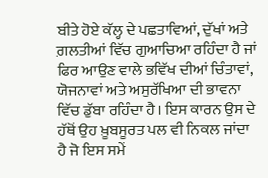ਬੀਤੇ ਹੋਏ ਕੱਲ੍ਹ ਦੇ ਪਛਤਾਵਿਆਂ, ਦੁੱਖਾਂ ਅਤੇ ਗ਼ਲਤੀਆਂ ਵਿੱਚ ਗੁਆਚਿਆ ਰਹਿੰਦਾ ਹੈ ਜਾਂ ਫਿਰ ਆਉਣ ਵਾਲੇ ਭਵਿੱਖ ਦੀਆਂ ਚਿੰਤਾਵਾਂ, ਯੋਜਨਾਵਾਂ ਅਤੇ ਅਸੁਰੱਖਿਆ ਦੀ ਭਾਵਨਾ ਵਿੱਚ ਡੁੱਬਾ ਰਹਿੰਦਾ ਹੈ। ਇਸ ਕਾਰਨ ਉਸ ਦੇ ਹੱਥੋਂ ਉਹ ਖ਼ੂਬਸੂਰਤ ਪਲ ਵੀ ਨਿਕਲ ਜਾਂਦਾ ਹੈ ਜੋ ਇਸ ਸਮੇਂ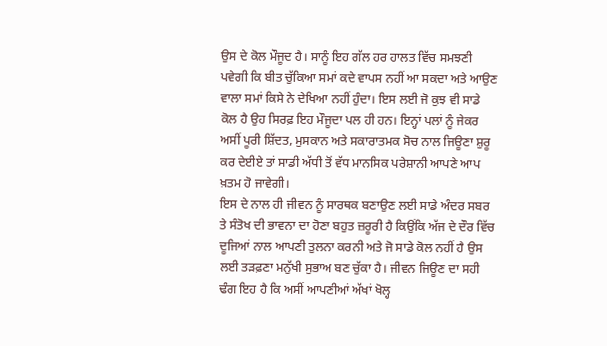ਉਸ ਦੇ ਕੋਲ ਮੌਜੂਦ ਹੈ। ਸਾਨੂੰ ਇਹ ਗੱਲ ਹਰ ਹਾਲਤ ਵਿੱਚ ਸਮਝਣੀ ਪਵੇਗੀ ਕਿ ਬੀਤ ਚੁੱਕਿਆ ਸਮਾਂ ਕਦੇ ਵਾਪਸ ਨਹੀਂ ਆ ਸਕਦਾ ਅਤੇ ਆਉਣ ਵਾਲਾ ਸਮਾਂ ਕਿਸੇ ਨੇ ਦੇਖਿਆ ਨਹੀਂ ਹੁੰਦਾ। ਇਸ ਲਈ ਜੋ ਕੁਝ ਵੀ ਸਾਡੇ ਕੋਲ ਹੈ ਉਹ ਸਿਰਫ਼ ਇਹ ਮੌਜੂਦਾ ਪਲ ਹੀ ਹਨ। ਇਨ੍ਹਾਂ ਪਲਾਂ ਨੂੰ ਜੇਕਰ ਅਸੀਂ ਪੂਰੀ ਸ਼ਿੱਦਤ, ਮੁਸਕਾਨ ਅਤੇ ਸਕਾਰਾਤਮਕ ਸੋਚ ਨਾਲ ਜਿਊਣਾ ਸ਼ੁਰੂ ਕਰ ਦੇਈਏ ਤਾਂ ਸਾਡੀ ਅੱਧੀ ਤੋਂ ਵੱਧ ਮਾਨਸਿਕ ਪਰੇਸ਼ਾਨੀ ਆਪਣੇ ਆਪ ਖ਼ਤਮ ਹੋ ਜਾਵੇਗੀ।
ਇਸ ਦੇ ਨਾਲ ਹੀ ਜੀਵਨ ਨੂੰ ਸਾਰਥਕ ਬਣਾਉਣ ਲਈ ਸਾਡੇ ਅੰਦਰ ਸਬਰ ਤੇ ਸੰਤੋਖ ਦੀ ਭਾਵਨਾ ਦਾ ਹੋਣਾ ਬਹੁਤ ਜ਼ਰੂਰੀ ਹੈ ਕਿਉਂਕਿ ਅੱਜ ਦੇ ਦੌਰ ਵਿੱਚ ਦੂਜਿਆਂ ਨਾਲ ਆਪਣੀ ਤੁਲਨਾ ਕਰਨੀ ਅਤੇ ਜੋ ਸਾਡੇ ਕੋਲ ਨਹੀਂ ਹੈ ਉਸ ਲਈ ਤੜਫ਼ਣਾ ਮਨੁੱਖੀ ਸੁਭਾਅ ਬਣ ਚੁੱਕਾ ਹੈ। ਜੀਵਨ ਜਿਊਣ ਦਾ ਸਹੀ ਢੰਗ ਇਹ ਹੈ ਕਿ ਅਸੀਂ ਆਪਣੀਆਂ ਅੱਖਾਂ ਖੋਲ੍ਹ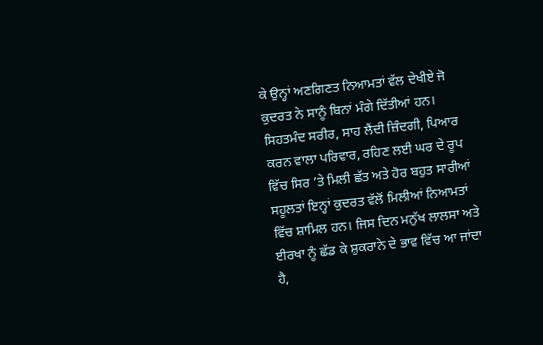ਕੇ ਉਨ੍ਹਾਂ ਅਣਗਿਣਤ ਨਿਆਮਤਾਂ ਵੱਲ ਦੇਖੀਏ ਜੋ ਕੁਦਰਤ ਨੇ ਸਾਨੂੰ ਬਿਨਾਂ ਮੰਗੇ ਦਿੱਤੀਆਂ ਹਨ। ਸਿਹਤਮੰਦ ਸਰੀਰ, ਸਾਹ ਲੈਂਦੀ ਜ਼ਿੰਦਗੀ, ਪਿਆਰ ਕਰਨ ਵਾਲਾ ਪਰਿਵਾਰ, ਰਹਿਣ ਲਈ ਘਰ ਦੇ ਰੂਪ ਵਿੱਚ ਸਿਰ ’ਤੇ ਮਿਲੀ ਛੱਤ ਅਤੇ ਹੋਰ ਬਹੁਤ ਸਾਰੀਆਂ ਸਹੂਲਤਾਂ ਇਨ੍ਹਾਂ ਕੁਦਰਤ ਵੱਲੋਂ ਮਿਲੀਆਂ ਨਿਆਮਤਾਂ ਵਿੱਚ ਸ਼ਾਮਿਲ ਹਨ। ਜਿਸ ਦਿਨ ਮਨੁੱਖ ਲਾਲਸਾ ਅਤੇ ਈਰਖਾ ਨੂੰ ਛੱਡ ਕੇ ਸ਼ੁਕਰਾਨੇ ਦੇ ਭਾਵ ਵਿੱਚ ਆ ਜਾਂਦਾ ਹੈ,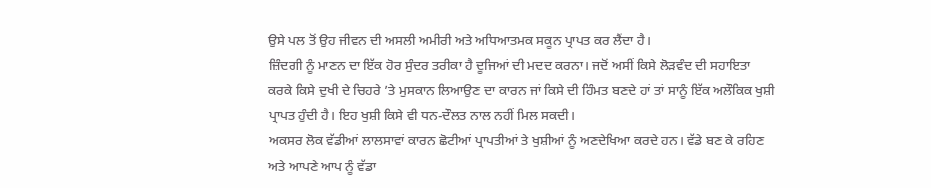ਉਸੇ ਪਲ ਤੋਂ ਉਹ ਜੀਵਨ ਦੀ ਅਸਲੀ ਅਮੀਰੀ ਅਤੇ ਅਧਿਆਤਮਕ ਸਕੂਨ ਪ੍ਰਾਪਤ ਕਰ ਲੈਂਦਾ ਹੈ।
ਜ਼ਿੰਦਗੀ ਨੂੰ ਮਾਣਨ ਦਾ ਇੱਕ ਹੋਰ ਸੁੰਦਰ ਤਰੀਕਾ ਹੈ ਦੂਜਿਆਂ ਦੀ ਮਦਦ ਕਰਨਾ। ਜਦੋਂ ਅਸੀਂ ਕਿਸੇ ਲੋੜਵੰਦ ਦੀ ਸਹਾਇਤਾ ਕਰਕੇ ਕਿਸੇ ਦੁਖੀ ਦੇ ਚਿਹਰੇ ’ਤੇ ਮੁਸਕਾਨ ਲਿਆਉਣ ਦਾ ਕਾਰਨ ਜਾਂ ਕਿਸੇ ਦੀ ਹਿੰਮਤ ਬਣਦੇ ਹਾਂ ਤਾਂ ਸਾਨੂੰ ਇੱਕ ਅਲੌਕਿਕ ਖੁਸ਼ੀ ਪ੍ਰਾਪਤ ਹੁੰਦੀ ਹੈ। ਇਹ ਖੁਸ਼ੀ ਕਿਸੇ ਵੀ ਧਨ-ਦੌਲਤ ਨਾਲ ਨਹੀਂ ਮਿਲ ਸਕਦੀ।
ਅਕਸਰ ਲੋਕ ਵੱਡੀਆਂ ਲਾਲਸਾਵਾਂ ਕਾਰਨ ਛੋਟੀਆਂ ਪ੍ਰਾਪਤੀਆਂ ਤੇ ਖੁਸ਼ੀਆਂ ਨੂੰ ਅਣਦੇਖਿਆ ਕਰਦੇ ਹਨ। ਵੱਡੇ ਬਣ ਕੇ ਰਹਿਣ ਅਤੇ ਆਪਣੇ ਆਪ ਨੂੰ ਵੱਡਾ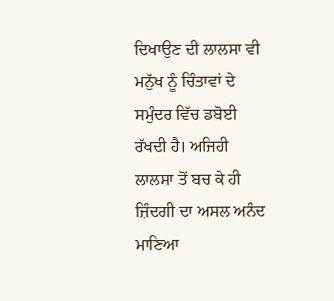ਦਿਖਾਉਣ ਦੀ ਲਾਲਸਾ ਵੀ ਮਨੁੱਖ ਨੂੰ ਚਿੰਤਾਵਾਂ ਦੇ ਸਮੁੰਦਰ ਵਿੱਚ ਡਬੋਈ ਰੱਖਦੀ ਹੈ। ਅਜਿਹੀ ਲਾਲਸਾ ਤੋਂ ਬਚ ਕੇ ਹੀ ਜ਼ਿੰਦਗੀ ਦਾ ਅਸਲ ਅਨੰਦ ਮਾਣਿਆ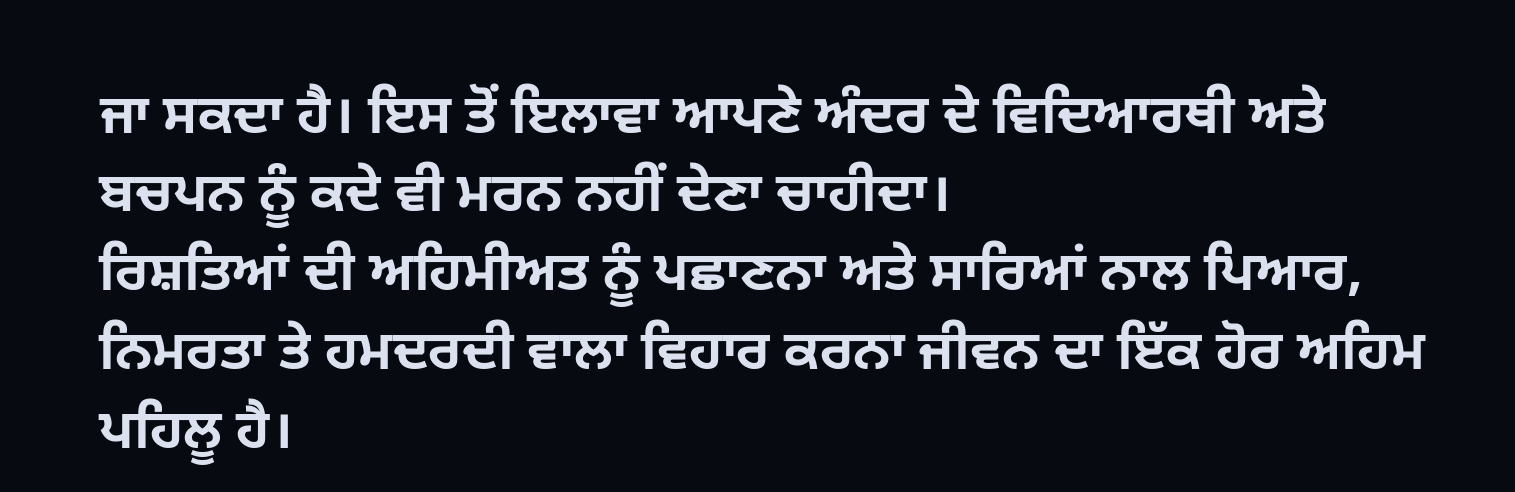ਜਾ ਸਕਦਾ ਹੈ। ਇਸ ਤੋਂ ਇਲਾਵਾ ਆਪਣੇ ਅੰਦਰ ਦੇ ਵਿਦਿਆਰਥੀ ਅਤੇ ਬਚਪਨ ਨੂੰ ਕਦੇ ਵੀ ਮਰਨ ਨਹੀਂ ਦੇਣਾ ਚਾਹੀਦਾ।
ਰਿਸ਼ਤਿਆਂ ਦੀ ਅਹਿਮੀਅਤ ਨੂੰ ਪਛਾਣਨਾ ਅਤੇ ਸਾਰਿਆਂ ਨਾਲ ਪਿਆਰ, ਨਿਮਰਤਾ ਤੇ ਹਮਦਰਦੀ ਵਾਲਾ ਵਿਹਾਰ ਕਰਨਾ ਜੀਵਨ ਦਾ ਇੱਕ ਹੋਰ ਅਹਿਮ ਪਹਿਲੂ ਹੈ।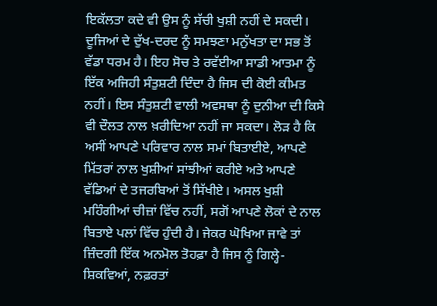ਇਕੱਲਤਾ ਕਦੇ ਵੀ ਉਸ ਨੂੰ ਸੱਚੀ ਖੁਸ਼ੀ ਨਹੀਂ ਦੇ ਸਕਦੀ। ਦੂਜਿਆਂ ਦੇ ਦੁੱਖ-ਦਰਦ ਨੂੰ ਸਮਝਣਾ ਮਨੁੱਖਤਾ ਦਾ ਸਭ ਤੋਂ ਵੱਡਾ ਧਰਮ ਹੈ। ਇਹ ਸੋਚ ਤੇ ਰਵੱਈਆ ਸਾਡੀ ਆਤਮਾ ਨੂੰ ਇੱਕ ਅਜਿਹੀ ਸੰਤੁਸ਼ਟੀ ਦਿੰਦਾ ਹੈ ਜਿਸ ਦੀ ਕੋਈ ਕੀਮਤ ਨਹੀਂ। ਇਸ ਸੰਤੁਸ਼ਟੀ ਵਾਲੀ ਅਵਸਥਾ ਨੂੰ ਦੁਨੀਆ ਦੀ ਕਿਸੇ ਵੀ ਦੌਲਤ ਨਾਲ ਖ਼ਰੀਦਿਆ ਨਹੀਂ ਜਾ ਸਕਦਾ। ਲੋੜ ਹੈ ਕਿ ਅਸੀਂ ਆਪਣੇ ਪਰਿਵਾਰ ਨਾਲ ਸਮਾਂ ਬਿਤਾਈਏ, ਆਪਣੇ ਮਿੱਤਰਾਂ ਨਾਲ ਖੁਸ਼ੀਆਂ ਸਾਂਝੀਆਂ ਕਰੀਏ ਅਤੇ ਆਪਣੇ ਵੱਡਿਆਂ ਦੇ ਤਜਰਬਿਆਂ ਤੋਂ ਸਿੱਖੀਏ। ਅਸਲ ਖੁਸ਼ੀ ਮਹਿੰਗੀਆਂ ਚੀਜ਼ਾਂ ਵਿੱਚ ਨਹੀਂ, ਸਗੋਂ ਆਪਣੇ ਲੋਕਾਂ ਦੇ ਨਾਲ ਬਿਤਾਏ ਪਲਾਂ ਵਿੱਚ ਹੁੰਦੀ ਹੈ। ਜੇਕਰ ਘੋਖਿਆ ਜਾਵੇ ਤਾਂ ਜ਼ਿੰਦਗੀ ਇੱਕ ਅਨਮੋਲ ਤੋਹਫ਼ਾ ਹੈ ਜਿਸ ਨੂੰ ਗਿਲ੍ਹੇ-ਸ਼ਿਕਵਿਆਂ, ਨਫ਼ਰਤਾਂ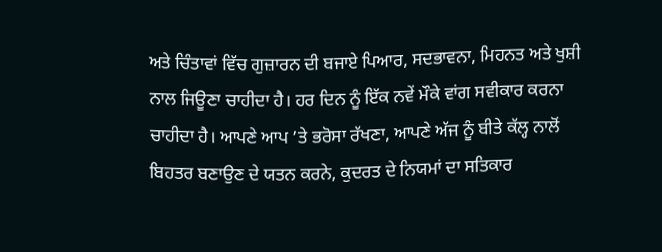ਅਤੇ ਚਿੰਤਾਵਾਂ ਵਿੱਚ ਗੁਜ਼ਾਰਨ ਦੀ ਬਜਾਏ ਪਿਆਰ, ਸਦਭਾਵਨਾ, ਮਿਹਨਤ ਅਤੇ ਖੁਸ਼ੀ ਨਾਲ ਜਿਊਣਾ ਚਾਹੀਦਾ ਹੈ। ਹਰ ਦਿਨ ਨੂੰ ਇੱਕ ਨਵੇਂ ਮੌਕੇ ਵਾਂਗ ਸਵੀਕਾਰ ਕਰਨਾ ਚਾਹੀਦਾ ਹੈ। ਆਪਣੇ ਆਪ ’ਤੇ ਭਰੋਸਾ ਰੱਖਣਾ, ਆਪਣੇ ਅੱਜ ਨੂੰ ਬੀਤੇ ਕੱਲ੍ਹ ਨਾਲੋਂ ਬਿਹਤਰ ਬਣਾਉਣ ਦੇ ਯਤਨ ਕਰਨੇ, ਕੁਦਰਤ ਦੇ ਨਿਯਮਾਂ ਦਾ ਸਤਿਕਾਰ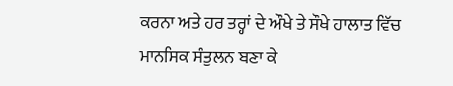ਕਰਨਾ ਅਤੇ ਹਰ ਤਰ੍ਹਾਂ ਦੇ ਔਖੇ ਤੇ ਸੌਖੇ ਹਾਲਾਤ ਵਿੱਚ ਮਾਨਸਿਕ ਸੰਤੁਲਨ ਬਣਾ ਕੇ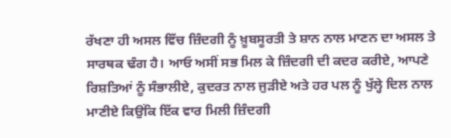ਰੱਖਣਾ ਹੀ ਅਸਲ ਵਿੱਚ ਜ਼ਿੰਦਗੀ ਨੂੰ ਖ਼ੂਬਸੂਰਤੀ ਤੇ ਸ਼ਾਨ ਨਾਲ ਮਾਣਨ ਦਾ ਅਸਲ ਤੇ ਸਾਰਥਕ ਢੰਗ ਹੈ। ਆਓ ਅਸੀਂ ਸਭ ਮਿਲ ਕੇ ਜ਼ਿੰਦਗੀ ਦੀ ਕਦਰ ਕਰੀਏ, ਆਪਣੇ ਰਿਸ਼ਤਿਆਂ ਨੂੰ ਸੰਭਾਲੀਏ, ਕੁਦਰਤ ਨਾਲ ਜੁੜੀਏ ਅਤੇ ਹਰ ਪਲ ਨੂੰ ਖੁੱਲ੍ਹੇ ਦਿਲ ਨਾਲ ਮਾਣੀਏ ਕਿਉਂਕਿ ਇੱਕ ਵਾਰ ਮਿਲੀ ਜ਼ਿੰਦਗੀ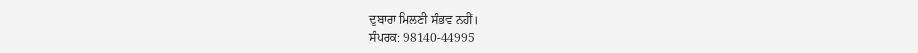ਦੁਬਾਰਾ ਮਿਲਣੀ ਸੰਭਵ ਨਹੀਂ।
ਸੰਪਰਕ: 98140-44995